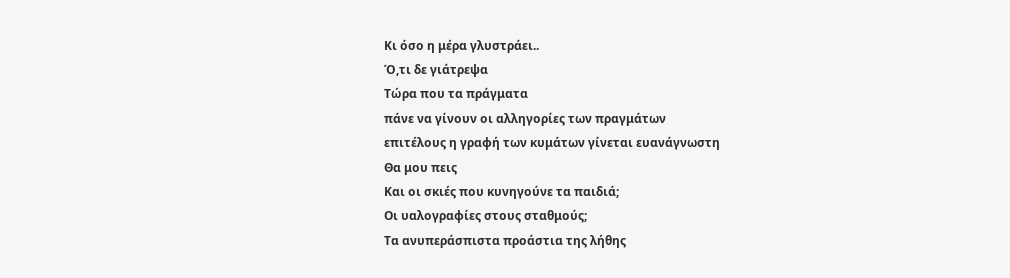Κι όσο η μέρα γλυστράει..
Ό,τι δε γιάτρεψα
Τώρα που τα πράγματα
πάνε να γίνουν οι αλληγορίες των πραγμάτων
επιτέλους η γραφή των κυμάτων γίνεται ευανάγνωστη
Θα μου πεις
Και οι σκιές που κυνηγούνε τα παιδιά;
Οι υαλογραφίες στους σταθμούς;
Τα ανυπεράσπιστα προάστια της λήθης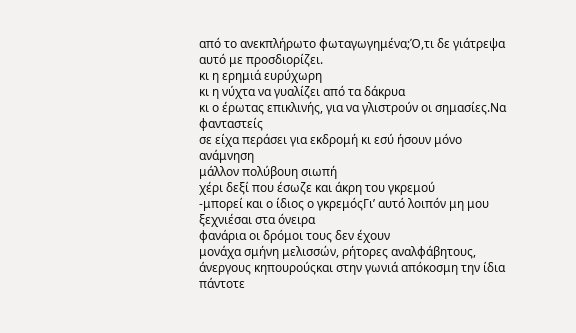από το ανεκπλήρωτο φωταγωγημένα;Ό,τι δε γιάτρεψα αυτό με προσδιορίζει.
κι η ερημιά ευρύχωρη
κι η νύχτα να γυαλίζει από τα δάκρυα
κι ο έρωτας επικλινής, για να γλιστρούν οι σημασίες.Να φανταστείς
σε είχα περάσει για εκδρομή κι εσύ ήσουν μόνο ανάμνηση
μάλλον πολύβουη σιωπή
χέρι δεξί που έσωζε και άκρη του γκρεμού
-μπορεί και ο ίδιος ο γκρεμόςΓι’ αυτό λοιπόν μη μου ξεχνιέσαι στα όνειρα
φανάρια οι δρόμοι τους δεν έχουν
μονάχα σμήνη μελισσών, ρήτορες αναλφάβητους,
άνεργους κηπουρούςκαι στην γωνιά απόκοσμη την ίδια πάντοτε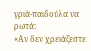γριά-παιδούλα να ρωτά:
«Αν δεν χρειάζεστε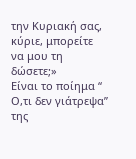την Κυριακή σας, κύριε, μπορείτε
να μου τη δώσετε;»
Είναι το ποίημα “ Ο,τι δεν γιάτρεψα” της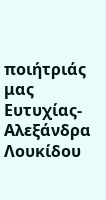ποιήτριάς μας Ευτυχίας-Αλεξάνδρα Λουκίδου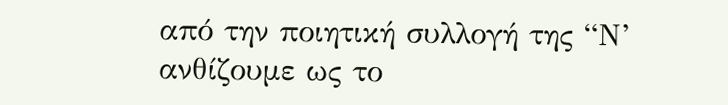από την ποιητική συλλογή της “Ν’ ανθίζουμε ως το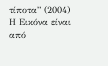τίποτα” (2004)
Η Εικόνα είναι από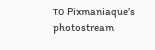το Pixmaniaque’s photostream